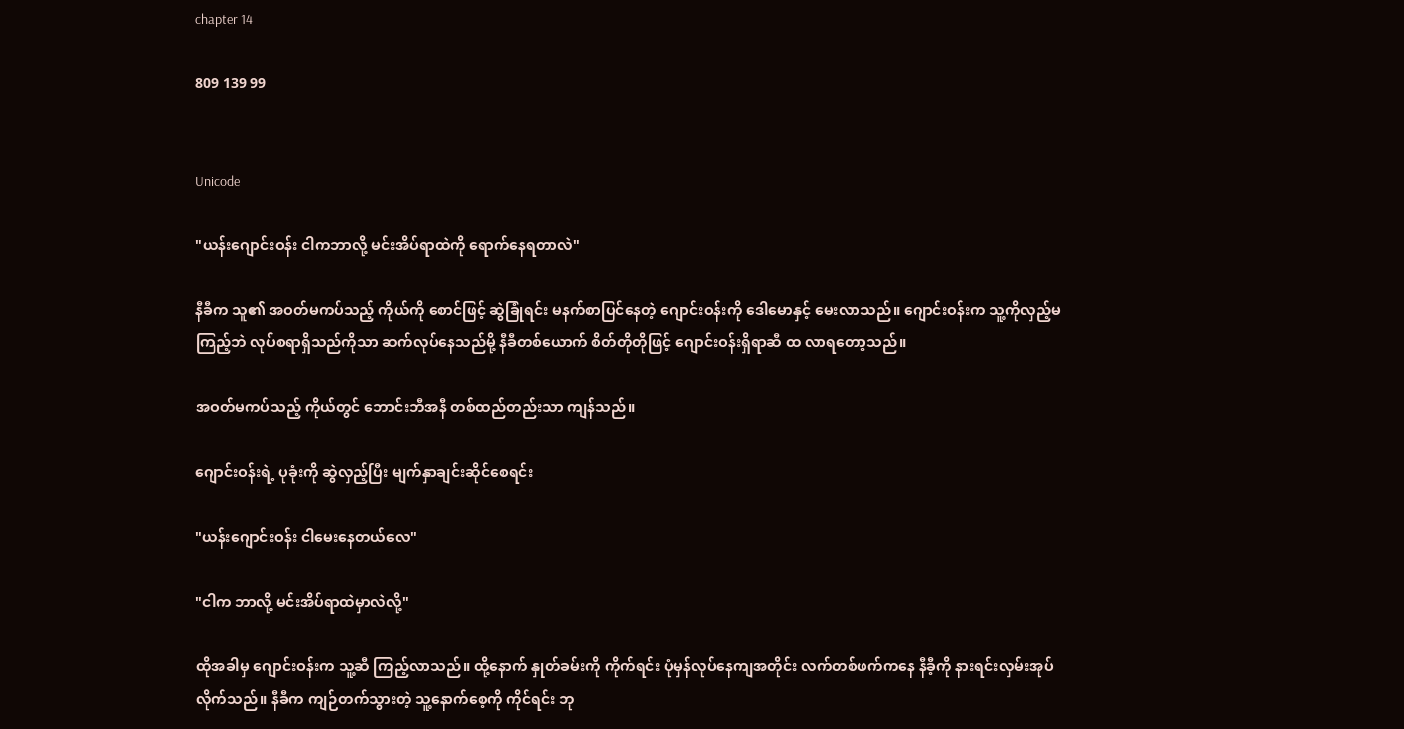chapter 14

809 139 99


Unicode

"ယန်းဂျောင်းဝန်း ငါကဘာလို့ မင်းအိပ်ရာထဲကို ရောက်နေရတာလဲ"

နီခီက သူ၏ အဝတ်မကပ်သည့် ကိုယ်ကို စောင်ဖြင့် ဆွဲခြုံရင်း မနက်စာပြင်နေတဲ့ ဂျောင်းဝန်းကို ဒေါမောနှင့် မေးလာသည်။ ဂျောင်းဝန်းက သူ့ကိုလှည့်မကြည့်ဘဲ လုပ်စရာရှိသည်ကိုသာ ဆက်လုပ်နေသည်မို့ နီခီတစ်ယောက် စိတ်တိုတိုဖြင့် ဂျောင်းဝန်းရှိရာဆီ ထ လာရတော့သည်။

အဝတ်မကပ်သည့် ကိုယ်တွင် ဘောင်းဘီအနီ တစ်ထည်တည်းသာ ကျန်သည်။

ဂျောင်းဝန်းရဲ့ ပုခုံးကို ဆွဲလှည့်ပြီး မျက်နှာချင်းဆိုင်စေရင်း

"ယန်းဂျောင်းဝန်း ငါမေးနေတယ်လေ"

"ငါက ဘာလို့ မင်းအိပ်ရာ‌ထဲမှာလဲလို့"

ထိုအခါမှ ဂျောင်းဝန်းက သူ့ဆီ ကြည့်လာသည်။ ထို့နောက် နှုတ်ခမ်းကို ကိုက်ရင်း ပုံမှန်လုပ်နေကျအတိုင်း လက်တစ်ဖက်ကနေ နီခီ့ကို နားရင်းလှမ်းအုပ်လိုက်သည်။ နီခီက ကျဉ်တက်သွားတဲ့ သူ့နောက်စေ့ကို ကိုင်ရင်း ဘု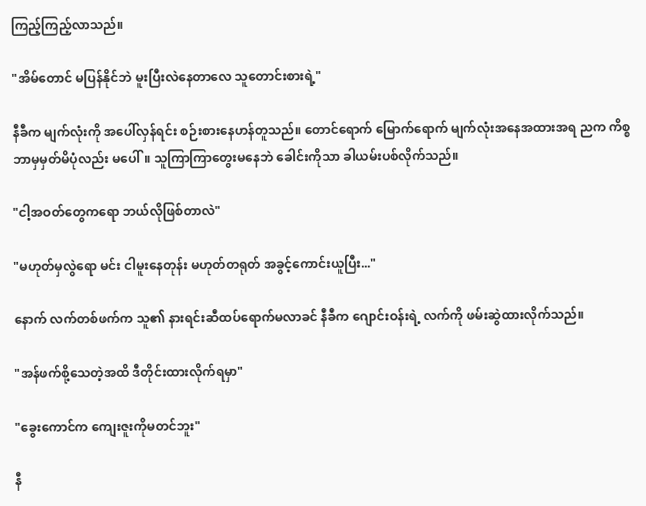ကြည့်ကြည့်လာသည်။

"အိမ်တောင် မပြန်နိုင်ဘဲ မူးပြီးလဲနေတာလေ သူတောင်းစားရဲ့"

နီခီက မျက်လုံးကို အပေါ်လှန်ရင်း စဉ်းစားနေဟန်တူသည်။ တောင်ရောက် မြောက်ရောက် မျက်လုံးအနေအထားအရ ညက ကိစ္စ ဘာမှမှတ်မိပုံလည်း မပေါ်။ သူကြာကြာတွေးမနေဘဲ ခေါင်းကိုသာ ခါယမ်းပစ်လိုက်သည်။

"ငါ့အဝတ်တွေကရော ဘယ်လိုဖြစ်တာလဲ"

"မဟုတ်မှလွဲရော မင်း ငါမူးနေတုန်း မဟုတ်တရုတ် အခွင့်ကောင်းယူပြီး..."

နောက် လက်တစ်ဖက်က သူ၏ နားရင်းဆီထပ်ရောက်မလာခင် နီခီက ဂျောင်းဝန်းရဲ့ လက်ကို ဖမ်းဆွဲထားလိုက်သည်။

"အန်ဖက်စို့သေတဲ့အထိ ဒီတိုင်းထားလိုက်ရမှာ"

"ခွေးကောင်က ကျေးဇူးကိုမတင်ဘူး"

နီ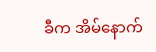ခီက အိမ်နောက်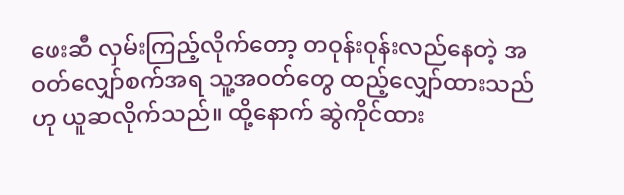ဖေးဆီ လှမ်းကြည့်လိုက်တော့ တဝုန်းဝုန်းလည်နေတဲ့ အဝတ်လျှော်စက်အရ သူ့အဝတ်တွေ ထည့်လျှော်ထားသည် ဟု ယူဆလိုက်သည်။ ထို့နောက် ဆွဲကိုင်ထား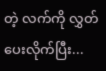တဲ့ လက်ကို လွှတ်ပေးလိုက်ပြီး...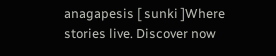anagapesis [ sunki ]Where stories live. Discover now